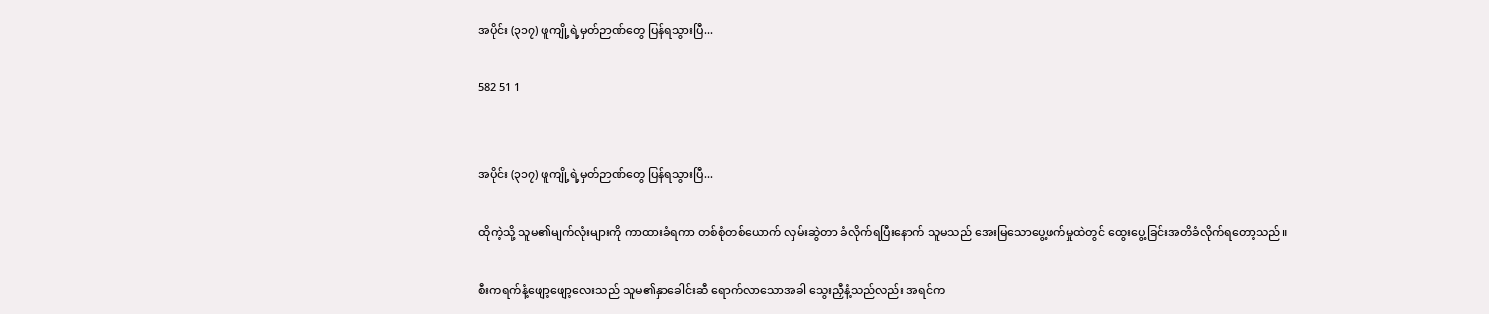အပိုင်း (၃၁၇) ဖူကျို့ရဲ့မှတ်ဉာဏ်တွေ ပြန်ရသွားပြီ...

582 51 1


အပိုင်း (၃၁၇) ဖူကျို့ရဲ့မှတ်ဉာဏ်တွေ ပြန်ရသွားပြီ...

ထိုကဲ့သို့ သူမ၏မျက်လုံးများကို ကာထားခံရကာ တစ်စုံတစ်ယောက် လှမ်းဆွဲတာ ခံလိုက်ရပြီးနောက် သူမသည် အေးမြသောပွေ့ဖက်မှုထဲတွင် ထွေးပွေ့ခြင်းအတိခံလိုက်ရတော့သည်။

စီးကရက်နံ့ဖျော့ဖျော့လေးသည် သူမ၏နှာခေါင်းဆီ ရောက်လာသောအခါ သွေးညှီနံ့သည်လည်း အရင်က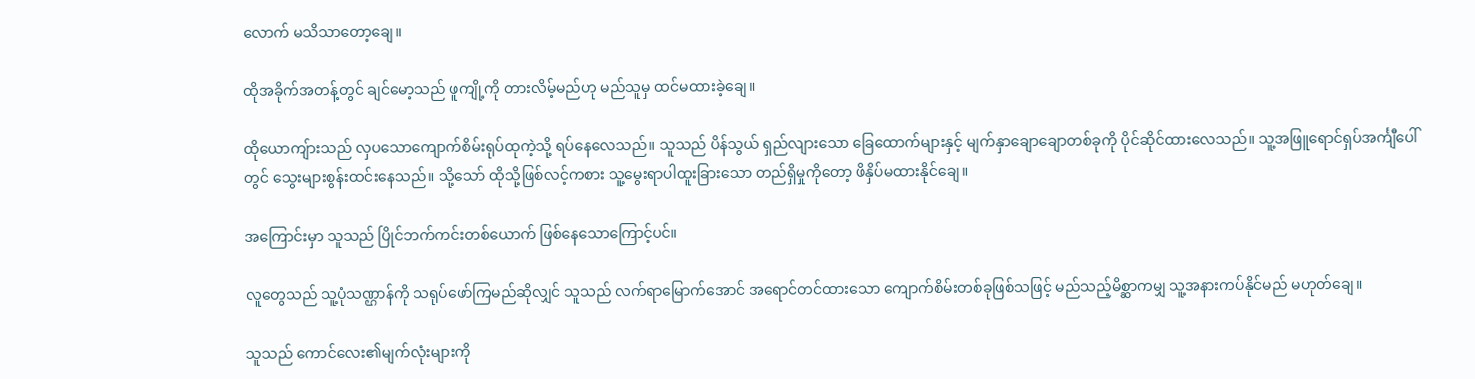လောက် မသိသာတော့ချေ။

ထိုအခိုက်အတန့်တွင် ချင်မော့သည် ဖူကျို့ကို တားလိမ့်မည်ဟု မည်သူမှ ထင်မထားခဲ့ချေ။

ထိုယောကျ်ားသည် လှပသောကျောက်စိမ်းရုပ်ထုကဲ့သို့ ရပ်နေလေသည်။ သူသည် ပိန်သွယ် ရှည်လျားသော ခြေထောက်များနှင့် မျက်နှာချောချောတစ်ခုကို ပိုင်ဆိုင်ထားလေသည်။ သူ့အဖြူရောင်ရှပ်အင်္ကျီပေါ်တွင် သွေးများစွန်းထင်းနေသည်။ သို့သော် ထိုသို့ဖြစ်လင့်ကစား သူ့မွေးရာပါထူးခြားသော တည်ရှိမှုကိုတော့ ဖိနှိပ်မထားနိုင်ချေ။

အကြောင်းမှာ သူသည် ပြိုင်ဘက်ကင်းတစ်ယောက် ဖြစ်နေသောကြောင့်ပင်။

လူတွေသည် သူ့ပုံသဏ္ဌာန်ကို သရုပ်ဖော်ကြမည်ဆိုလျှင် သူသည် လက်ရာမြောက်အောင် အရောင်တင်ထားသော ကျောက်စိမ်းတစ်ခုဖြစ်သဖြင့် မည်သည့်မိစ္ဆာကမျှ သူ့အနားကပ်နိုင်မည် မဟုတ်ချေ။

သူသည် ကောင်လေး၏မျက်လုံးများကို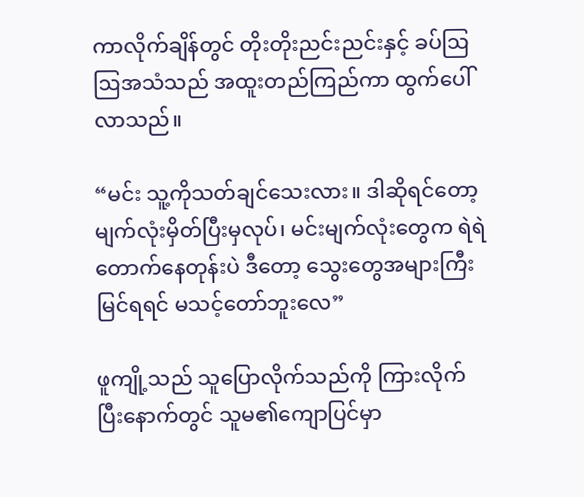ကာလိုက်ချိန်တွင် တိုးတိုးညင်းညင်းနှင့် ခပ်ဩဩအသံသည် အထူးတည်ကြည်ကာ ထွက်ပေါ်လာသည်။

“မင်း သူ့ကိုသတ်ချင်သေးလား။ ဒါဆိုရင်တော့ မျက်လုံးမှိတ်ပြီးမှလုပ်၊ မင်းမျက်လုံးတွေက ရဲရဲတောက်နေတုန်းပဲ ဒီတော့ သွေးတွေအများကြီးမြင်ရရင် မသင့်တော်ဘူးလေ”

ဖူကျို့သည် သူပြောလိုက်သည်ကို ကြားလိုက်ပြီးနောက်တွင် သူမ၏ကျောပြင်မှာ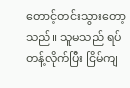တောင့်တင်းသွားတော့သည်။ သူမသည် ရပ်တန့်လိုက်ပြီး ငြိမ်ကျ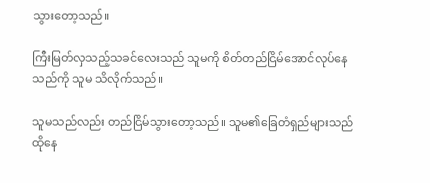သွားတော့သည်။

ကြီးမြတ်လှသည့်သခင်လေးသည် သူမကို စိတ်တည်ငြိမ်အောင်လုပ်နေသည်ကို သူမ သိလိုက်သည်။

သူမသည်လည်း တည်ငြိမ်သွားတော့သည်။ သူမ၏ခြေတံရှည်များသည် ထိုနေ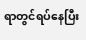ရာတွင်ရပ်နေပြီး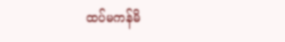ထပ်မကန်မိ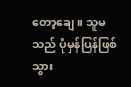တော့ချေ။ သူမသည် ပုံမှန်ပြန်ဖြစ်သွား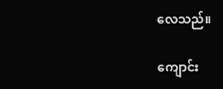လေသည်။

ကျောင်း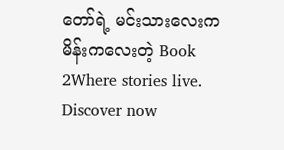တော်ရဲ့ မင်းသားလေးက မိန်းကလေးတဲ့ Book 2Where stories live. Discover now